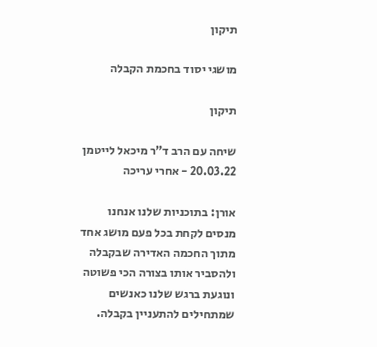תיקון

מושגי יסוד בחכמת הקבלה

תיקון

שיחה עם הרב ד"ר מיכאל לייטמן 20.03.22 - אחרי עריכה

אורן: בתוכניות שלנו אנחנו מנסים לקחת בכל פעם מושג אחד מתוך החכמה האדירה שבקבלה ולהסביר אותו בצורה הכי פשוטה ונוגעת ברגש שלנו כאנשים שמתחילים להתעניין בקבלה.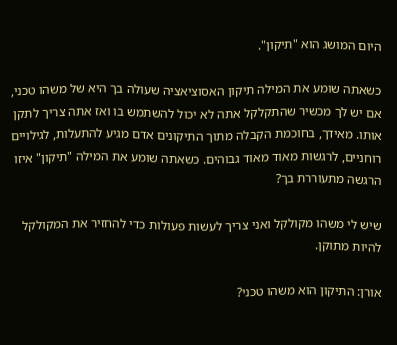היום המושג הוא "תיקון".

כשאתה שומע את המילה תיקון האסוציאציה שעולה בך היא של משהו טכני, אם יש לך מכשיר שהתקלקל אתה לא יכול להשתמש בו ואז אתה צריך לתקן אותו. מאידך, בחוכמת הקבלה מתוך התיקונים אדם מגיע להתעלות, לגילויים רוחניים, לרגשות מאוד מאוד גבוהים. כשאתה שומע את המילה "תיקון" איזו הרגשה מתעוררת בך?

שיש לי משהו מקולקל ואני צריך לעשות פעולות כדי להחזיר את המקולקל להיות מתוקן.

אורן: התיקון הוא משהו טכני?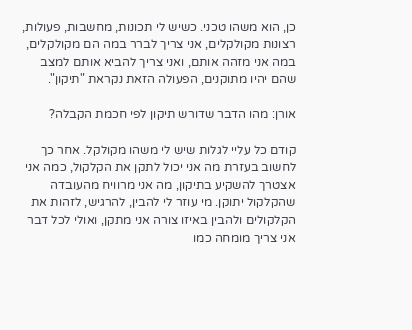כן, הוא משהו טכני. כשיש לי תכונות, מחשבות, פעולות, רצונות מקולקלים, אני צריך לברר במה הם מקולקלים, במה אני מזהה אותם, ואני צריך להביא אותם למצב שהם יהיו מתוקנים, הפעולה הזאת נקראת "תיקון".

אורן: מהו הדבר שדורש תיקון לפי חכמת הקבלה?

קודם כל עליי לגלות שיש לי משהו מקולקל. אחר כך לחשוב בעזרת מה אני יכול לתקן את הקלקול, כמה אני אצטרך להשקיע בתיקון, מה אני מרוויח מהעובדה שהקלקול יתוקן. מי עוזר לי להבין, להרגיש, לזהות את הקלקולים ולהבין באיזו צורה אני מתקן, ואולי לכל דבר אני צריך מומחה כמו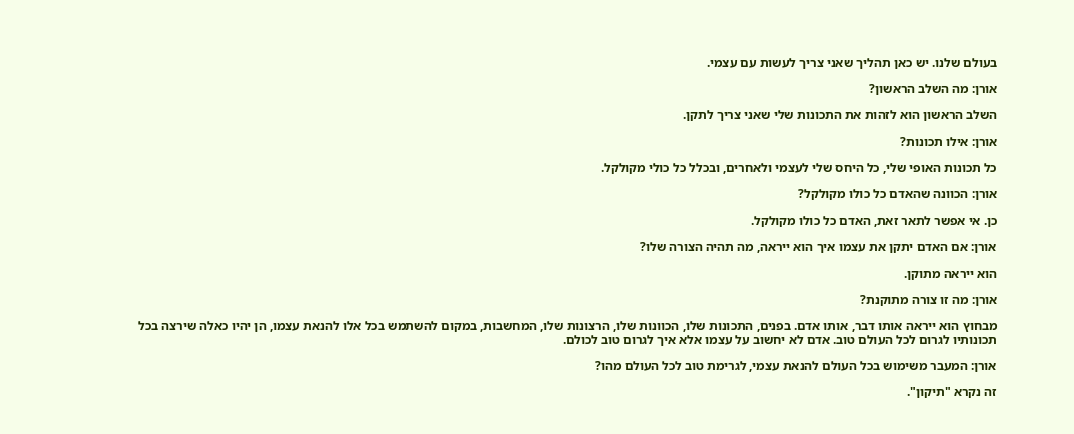בעולם שלנו. יש כאן תהליך שאני צריך לעשות עם עצמי.

אורן: מה השלב הראשון?

השלב הראשון הוא לזהות את התכונות שלי שאני צריך לתקן.

אורן: אילו תכונות?

כל תכונות האופי שלי, כל היחס שלי לעצמי ולאחרים, ובכלל כל כולי מקולקל.

אורן: הכוונה שהאדם כל כולו מקולקל?

כן. אי אפשר לתאר זאת, האדם כל כולו מקולקל.

אורן: אם האדם יתקן את עצמו איך הוא ייראה, מה תהיה הצורה שלו?

הוא ייראה מתוקן.

אורן: מה זו צורה מתוקנת?

מבחוץ הוא ייראה אותו דבר, אותו אדם. בפנים, התכונות שלו, הכוונות שלו, הרצונות שלו, המחשבות, במקום להשתמש בכל אלו להנאת עצמו, הן יהיו כאלה שירצה בכל תכונותיו לגרום לכל העולם טוב. אדם לא יחשוב על עצמו אלא איך לגרום טוב לכולם.

אורן: המעבר משימוש בכל העולם להנאת עצמי, לגרימת טוב לכל העולם מהו?

זה נקרא "תיקון".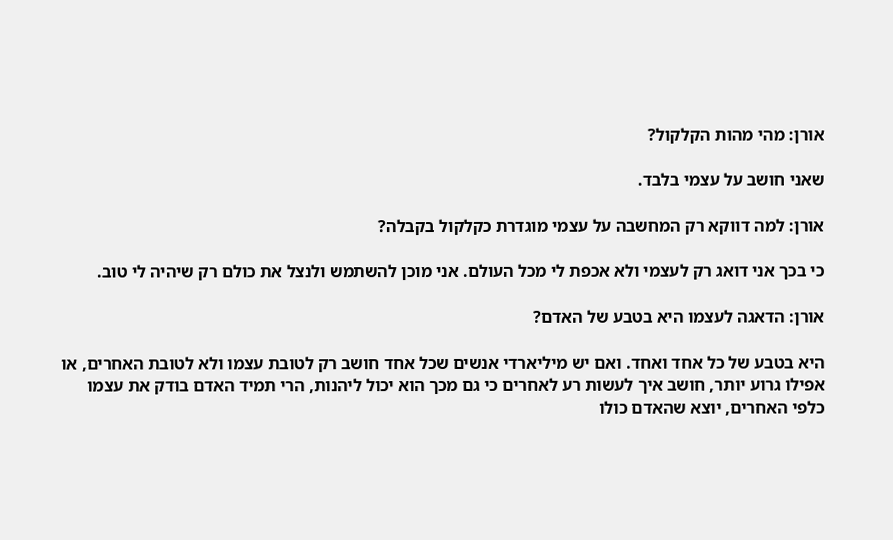אורן: מהי מהות הקלקול?

שאני חושב על עצמי בלבד.

אורן: למה דווקא רק המחשבה על עצמי מוגדרת כקלקול בקבלה?

כי בכך אני דואג רק לעצמי ולא אכפת לי מכל העולם. אני מוכן להשתמש ולנצל את כולם רק שיהיה לי טוב.

אורן: הדאגה לעצמו היא בטבע של האדם?

היא בטבע של כל אחד ואחד. ואם יש מיליארדי אנשים שכל אחד חושב רק לטובת עצמו ולא לטובת האחרים, או אפילו גרוע יותר, חושב איך לעשות רע לאחרים כי גם מכך הוא יכול ליהנות, הרי תמיד האדם בודק את עצמו כלפי האחרים, יוצא שהאדם כולו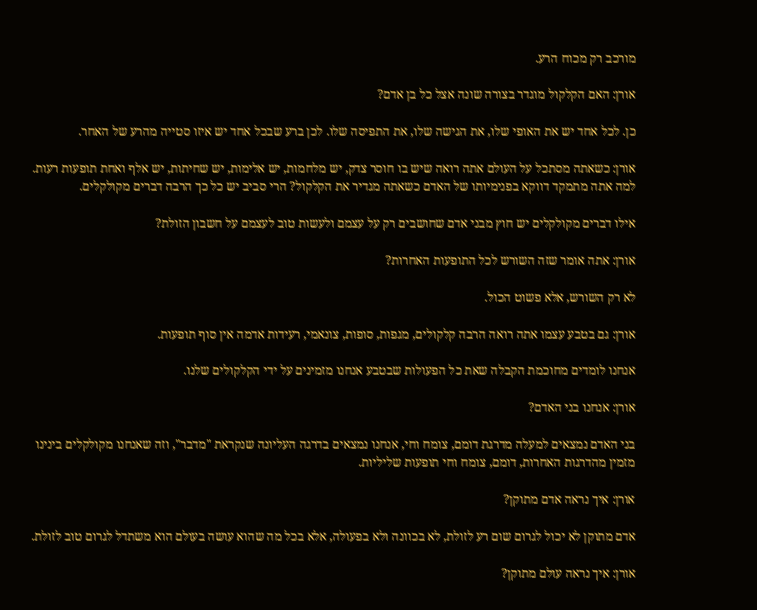מורכב רק מכוח הרע.

אורן: האם הקלקול מוגדר בצורה שונה אצל כל בן אדם?

כן. לכל אחד יש את האופי שלו, את הגישה שלו, את התפיסה שלו. לכן ברע שבכל אחד יש איזו סטייה מהרע של האחר.

אורן: כשאתה מסתכל על העולם אתה רואה שיש בו חוסר צדק, יש מלחמות, יש אלימות, יש שחיתות, יש אלף ואחת תופעות רעות. למה אתה מתמקד דווקא בפנימיותו של האדם כשאתה מגדיר את הקלקול? הרי סביב יש כל כך הרבה דברים מקולקלים.

אילו דברים מקולקלים יש חוץ מבני אדם שחושבים רק על עצמם ולעשות טוב לעצמם על חשבון הזולת?

אורן: אתה אומר שזה השורש לכל התופעות האחרות?

לא רק השורש, אלא פשוט הכול.

אורן: גם בטבע עצמו אתה רואה הרבה קלקולים, מגפות, סופות, צונאמי, רעידות אדמה אין סוף תופעות.

אנחנו לומדים מחוכמת הקבלה שאת כל הפעולות שבטבע אנחנו מזמינים על ידי הקלקולים שלנו.

אורן: אנחנו בני האדם?

בני האדם נמצאים למעלה מדרגת דומם, צומח וחי, אנחנו נמצאים בדרגה העליונה שנקראת "מדבר", וזה שאנחנו מקולקלים בינינו מזמין מהדרגות האחרות, דומם, צומח וחי תופעות שליליות.

אורן: איך נראה אדם מתוקן?

אדם מתוקן לא יכול לגרום שום רע לזולת, לא בכוונה ולא בפעולה, אלא בכל מה שהוא עושה בעולם הוא משתדל לגרום טוב לזולת.

אורן: איך נראה עולם מתוקן?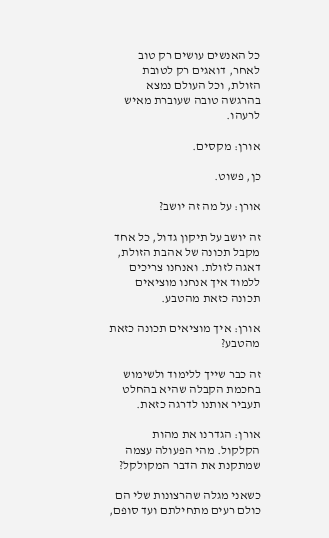כל האנשים עושים רק טוב לאחר, דואגים רק לטובת הזולת, וכל העולם נמצא בהרגשה טובה שעוברת מאיש לרעהו.

אורן: מקסים.

כן, פשוט.

אורן: על מה זה יושב?

זה יושב על תיקון גדול, כל אחד מקבל תכונה של אהבת הזולת, דאגה לזולת. ואנחנו צריכים ללמוד איך אנחנו מוציאים תכונה כזאת מהטבע.

אורן: איך מוציאים תכונה כזאת מהטבע?

זה כבר שייך ללימוד ולשימוש בחכמת הקבלה שהיא בהחלט תעביר אותנו לדרגה כזאת.

אורן: הגדרנו את מהות הקלקול. מהי הפעולה עצמה שמתקנת את הדבר המקולקל?

כשאני מגלה שהרצונות שלי הם כולם רעים מתחילתם ועד סופם,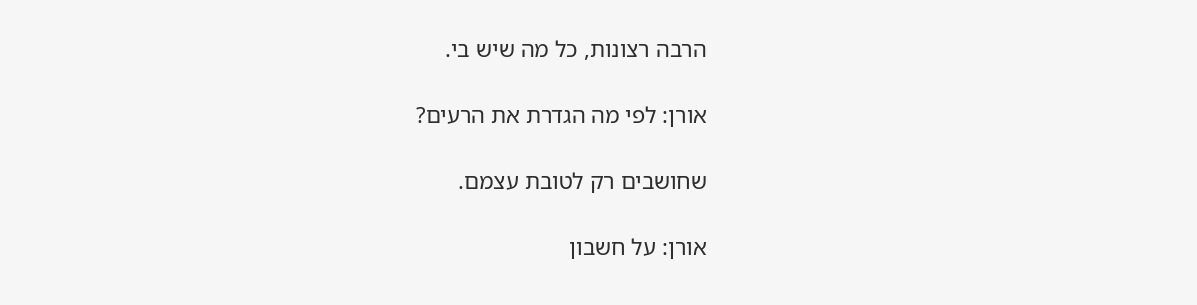הרבה רצונות, כל מה שיש בי.

אורן: לפי מה הגדרת את הרעים?

שחושבים רק לטובת עצמם.

אורן: על חשבון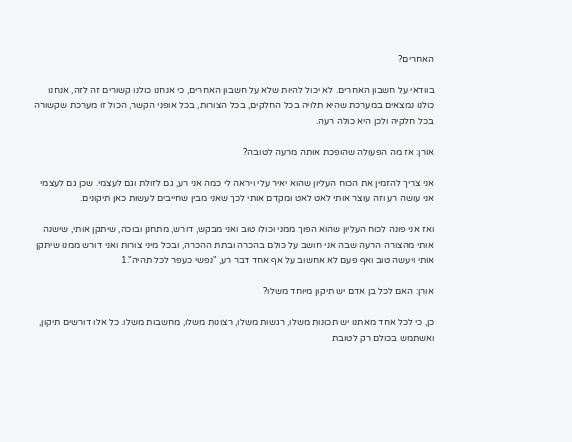האחרים?

בוודאי על חשבון האחרים. לא יכול להיות שלא על חשבון האחרים, כי אנחנו כולנו קשורים זה לזה, אנחנו כולנו נמצאים במערכת שהיא תלויה בכל החלקים, בכל הצורות, בכל אופני הקשר, הכול זו מערכת שקשורה בכל חלקיה ולכן היא כולה רעה.

אורן: אז מה הפעולה שהופכת אותה מרעה לטובה?

אני צריך להזמין את הכוח העליון שהוא יאיר עלי ויראה לי כמה אני רע, גם לזולת וגם לעצמי. שכן גם לעצמי אני עושה רע וזה עוצר אותי לאט לאט ומקדם אותי לכך שאני מבין שחייבים לעשות כאן תיקונים.

ואז אני פונה לכוח העליון שהוא הפוך ממני וכולו טוב ואני מבקש, דורש, מתחנן ובוכה, שיתקן אותי, שישנה אותי מהצורה הרעה שבה אני חושב על כולם בהכרה ובתת ההכרה, ובכל מיני צורות ואני דורש ממנו שיתקן אותי ויעשה טוב ואף פעם לא אחשוב על אף אחד דבר רע, "נפשי כעפר לכל תהיה".1

אורן: האם לכל בן אדם יש תיקון מיוחד משלו?

כן, כי לכל אחד מאתנו יש תכונות משלו, רגשות משלו, רצונות משלו, מחשבות משלו. כל אלו דורשים תיקון, ואשתמש בכולם רק לטובת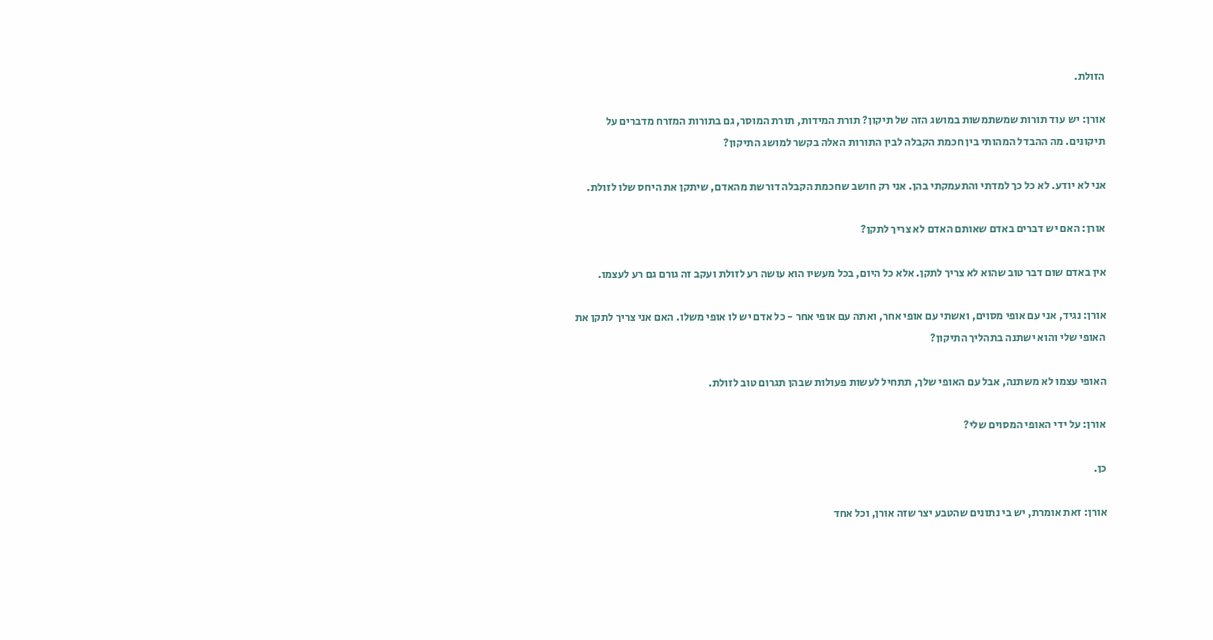הזולת.

אורן: יש עוד תורות שמשתמשות במושג הזה של תיקון? תורת המידות, תורת המוסר, גם בתורות המזרח מדברים על תיקונים. מה ההבדל המהותי בין חכמת הקבלה לבין התורות האלה בקשר למושג התיקון?

אני לא יודע. לא כל כך למדתי והתעמקתי בהן. אני רק חושב שחכמת הקבלה דורשת מהאדם, שיתקן את היחס שלו לזולת.

אורן: האם יש דברים באדם שאותם האדם לא צריך לתקן?

אין באדם שום דבר טוב שהוא לא צריך לתקן. אלא כל היום, בכל מעשיו הוא עושה רע לזולת ועקב זה גורם גם רע לעצמו.

אורן: נגיד, אני עם אופי מסוים, ואשתי עם אופי אחר, ואתה עם אופי אחר - כל אדם יש לו אופי משלו. האם אני צריך לתקן את האופי שלי והוא ישתנה בתהליך התיקון?

האופי עצמו לא משתנה, אבל עם האופי שלך, תתחיל לעשות פעולות שבהן תגרום טוב לזולת.

אורן: על ידי האופי המסוים שלי?

כן.

אורן: זאת אומרת, יש בי נתונים שהטבע יצר שזה אורן, וכל אחד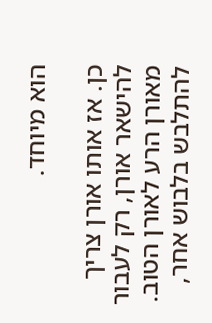הוא מיוחד.

כן. אז אותו אורן צריך להישאר אורן, רק לעבור מאורן הרע לאורן הטוב. להתלבש בלבוש אחר,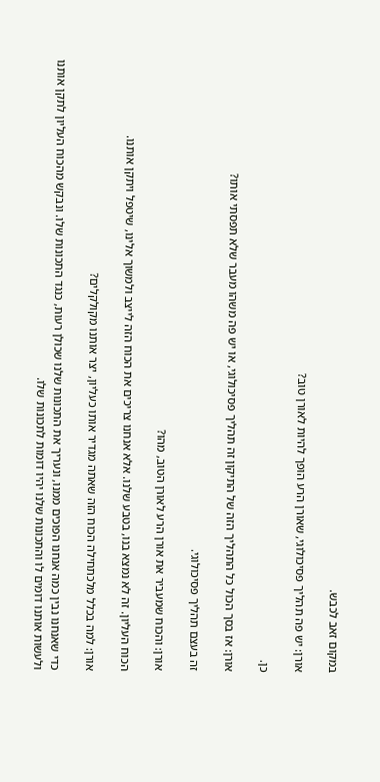במקום זאב לכבש.

אורן: יש פה תהליך פסיכולוגי, שאורן הרע הופך להיות לאורן טוב?

כן.

אורן: אז בסך הכול כל התהליך הזה של התיקון זה תהליך פסיכולוגי, או יש פה משהו מעבר שלא תפסתי אותו?

זה בעצם תהליך פסיכולוגי.

אורן: והכוח שמעביר את אורן הרע לאורן הטוב, מהו?

הכוח העליון. זה לא נמצא בנו, בטבע שלנו. אלא אנחנו צריכים את הכוח הזה לייצב ולמשוך אלינו, שיטפל ויתקן אותנו.

אורן: למה בכלל מלכתחילה הכוח הזה שאתה מגדיר אותו כעליון, יצר אותנו מקולקלים?

כדי שאנחנו נבין כמה אנחנו הפוכים ממנו, ונעריך את התכונות שלנו שכולן רעות, כנגד התכונות שלו. ונבקש מהכוח העליון לתקן אותנו ולעשות אותנו דומים לו והתכונות שלנו יהיו דומות לתכונות שלו.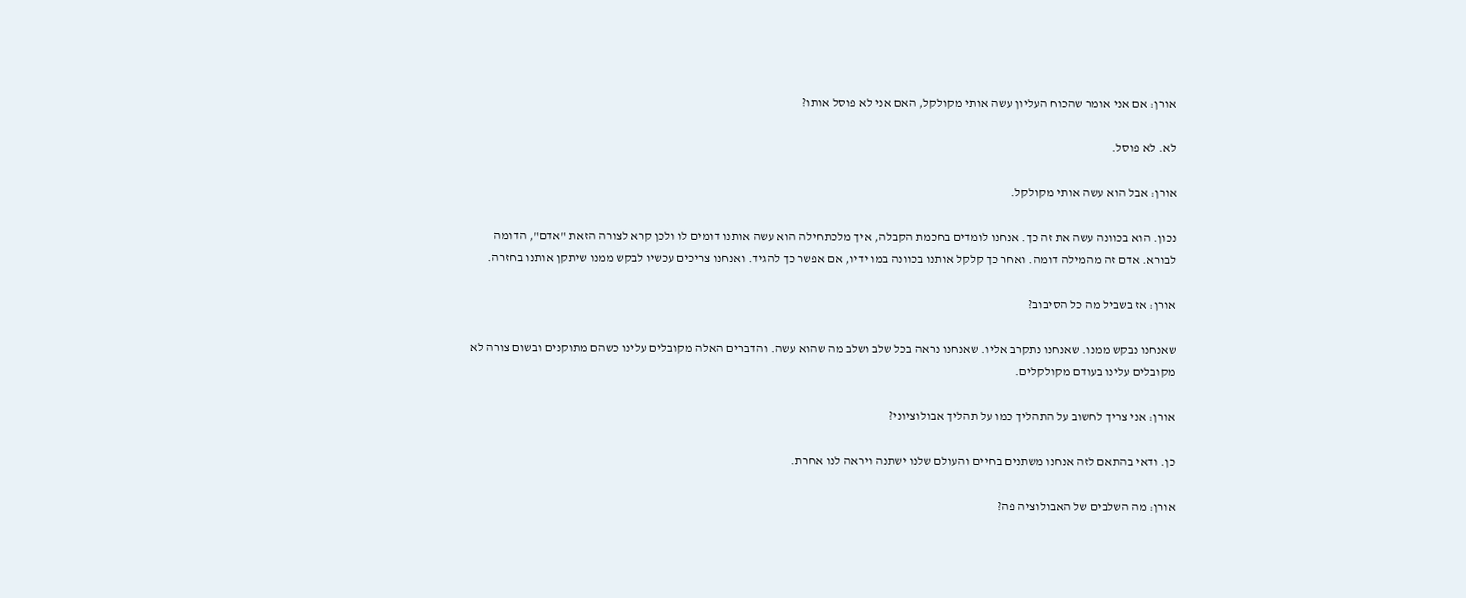אורן: אם אני אומר שהכוח העליון עשה אותי מקולקל, האם אני לא פוסל אותו?

לא. לא פוסל.

אורן: אבל הוא עשה אותי מקולקל.

נכון. הוא בכוונה עשה את זה כך. אנחנו לומדים בחכמת הקבלה, איך מלכתחילה הוא עשה אותנו דומים לו ולכן קרא לצורה הזאת "אדם", הדומה לבורא. אדם זה מהמילה דומה. ואחר כך קלקל אותנו בכוונה במו ידיו, אם אפשר כך להגיד. ואנחנו צריכים עכשיו לבקש ממנו שיתקן אותנו בחזרה.

אורן: אז בשביל מה כל הסיבוב?

שאנחנו נבקש ממנו. שאנחנו נתקרב אליו. שאנחנו נראה בכל שלב ושלב מה שהוא עשה. והדברים האלה מקובלים עלינו כשהם מתוקנים ובשום צורה לא מקובלים עלינו בעודם מקולקלים.

אורן: אני צריך לחשוב על התהליך כמו על תהליך אבולוציוני?

כן. ודאי בהתאם לזה אנחנו משתנים בחיים והעולם שלנו ישתנה ויראה לנו אחרת.

אורן: מה השלבים של האבולוציה פה?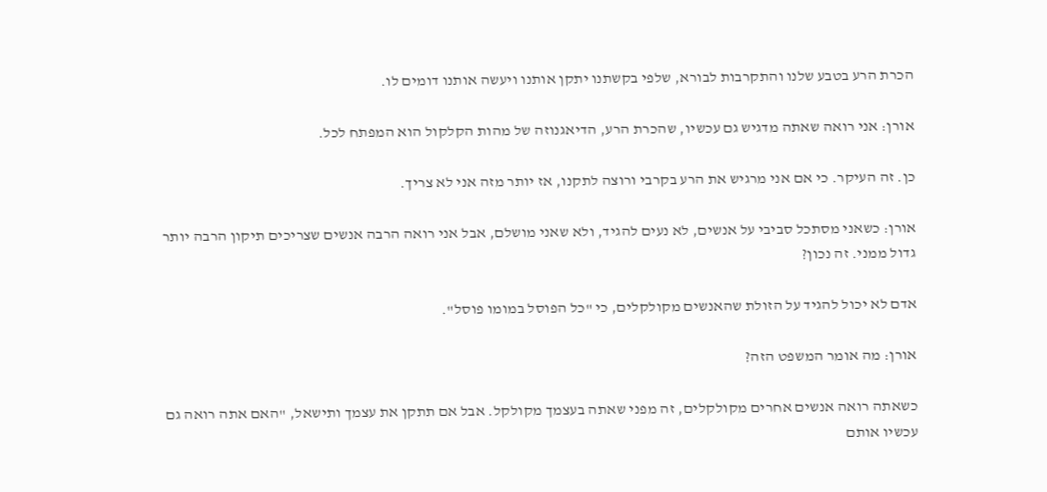הכרת הרע בטבע שלנו והתקרבות לבורא, שלפי בקשתנו יתקן אותנו ויעשה אותנו דומים לו.

אורן: אני רואה שאתה מדגיש גם עכשיו, שהכרת הרע, הדיאגנוזה של מהות הקלקול הוא המפתח לכל.

כן. זה העיקר. כי אם אני מרגיש את הרע בקרבי ורוצה לתקנו, אז יותר מזה אני לא צריך.

אורן: כשאני מסתכל סביבי על אנשים, לא נעים להגיד, ולא שאני מושלם, אבל אני רואה הרבה אנשים שצריכים תיקון הרבה יותר גדול ממני. זה נכון?

אדם לא יכול להגיד על הזולת שהאנשים מקולקלים, כי "כל הפוסל במומו פוסל".

אורן: מה אומר המשפט הזה?

כשאתה רואה אנשים אחרים מקולקלים, זה מפני שאתה בעצמך מקולקל. אבל אם תתקן את עצמך ותישאל, "האם אתה רואה גם עכשיו אותם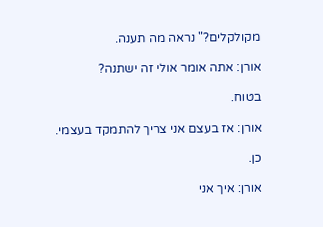מקולקלים?" נראה מה תענה.

אורן: אתה אומר אולי זה ישתנה?

בטוח.

אורן: אז בעצם אני צריך להתמקד בעצמי.

כן.

אורן: איך אני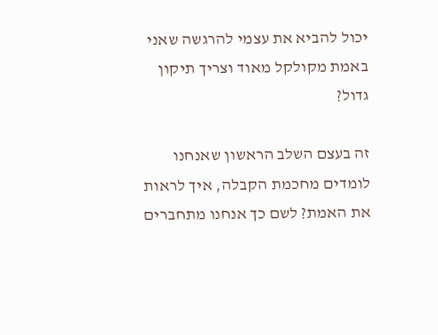יכול להביא את עצמי להרגשה שאני באמת מקולקל מאוד וצריך תיקון גדול?

זה בעצם השלב הראשון שאנחנו לומדים מחכמת הקבלה, איך לראות את האמת? לשם כך אנחנו מתחברים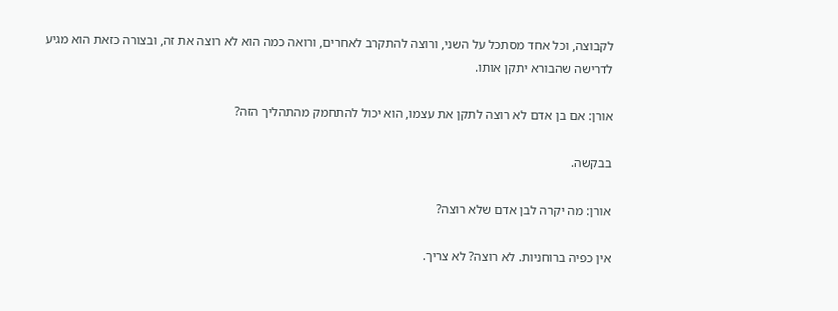לקבוצה, וכל אחד מסתכל על השני, ורוצה להתקרב לאחרים, ורואה כמה הוא לא רוצה את זה, ובצורה כזאת הוא מגיע לדרישה שהבורא יתקן אותו.

אורן: אם בן אדם לא רוצה לתקן את עצמו, הוא יכול להתחמק מהתהליך הזה?

בבקשה.

אורן: מה יקרה לבן אדם שלא רוצה?

אין כפיה ברוחניות. לא רוצה? לא צריך.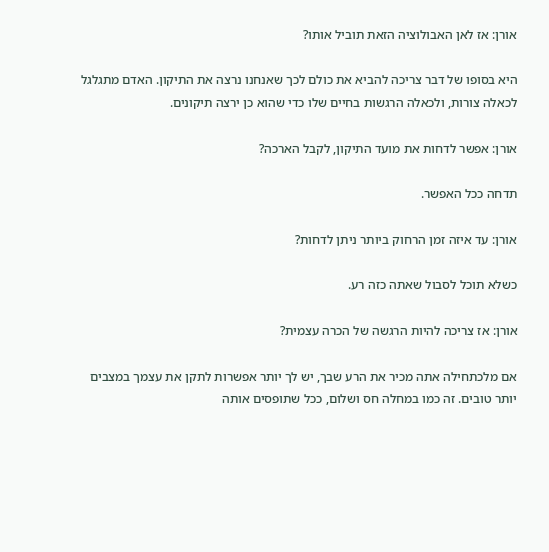אורן: אז לאן האבולוציה הזאת תוביל אותו?

היא בסופו של דבר צריכה להביא את כולם לכך שאנחנו נרצה את התיקון. האדם מתגלגל לכאלה צורות, ולכאלה הרגשות בחיים שלו כדי שהוא כן ירצה תיקונים.

אורן: אפשר לדחות את מועד התיקון, לקבל הארכה?

תדחה ככל האפשר.

אורן: עד איזה זמן הרחוק ביותר ניתן לדחות?

כשלא תוכל לסבול שאתה כזה רע.

אורן: אז צריכה להיות הרגשה של הכרה עצמית?

אם מלכתחילה אתה מכיר את הרע שבך, יש לך יותר אפשרות לתקן את עצמך במצבים יותר טובים. זה כמו במחלה חס ושלום, ככל שתופסים אותה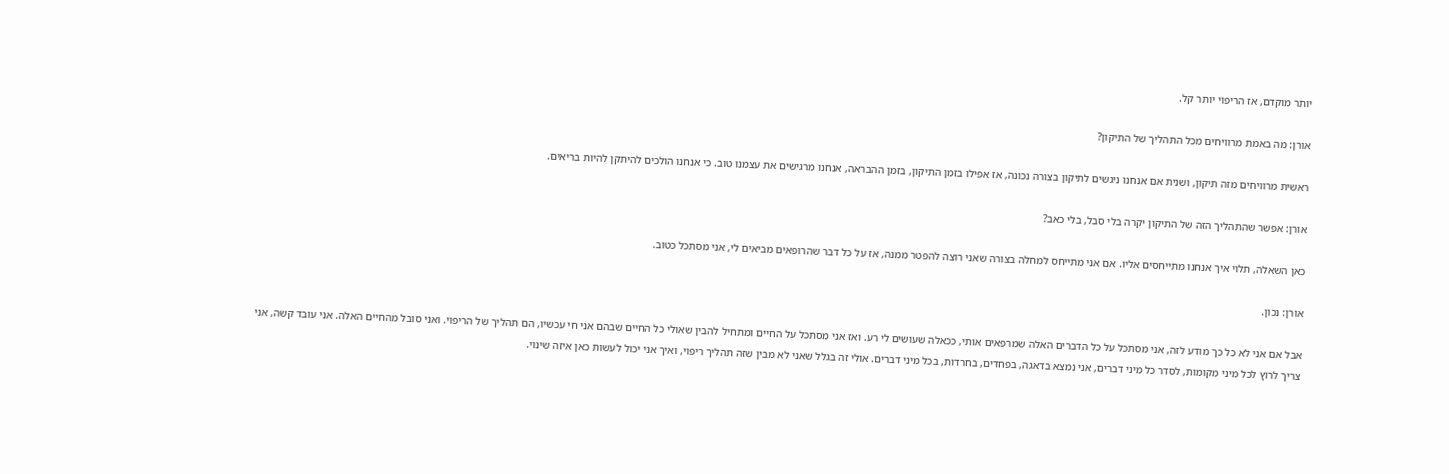יותר מוקדם, אז הריפוי יותר קל.

אורן: מה באמת מרוויחים מכל התהליך של התיקון?

ראשית מרוויחים מזה תיקון, ושנית אם אנחנו ניגשים לתיקון בצורה נכונה, אז אפילו בזמן התיקון, בזמן ההבראה, אנחנו מרגישים את עצמנו טוב. כי אנחנו הולכים להיתקן להיות בריאים.

אורן: אפשר שהתהליך הזה של התיקון יקרה בלי סבל, בלי כאב?

כאן השאלה, תלוי איך אנחנו מתייחסים אליו. אם אני מתייחס למחלה בצורה שאני רוצה להפטר ממנה, אז על כל דבר שהרופאים מביאים לי, אני מסתכל כטוב.

אורן: נכון.

אבל אם אני לא כל כך מודע לזה, אני מסתכל על כל הדברים האלה שמרפאים אותי, ככאלה שעושים לי רע. ואז אני מסתכל על החיים ומתחיל להבין שאולי כל החיים שבהם אני חי עכשיו, הם תהליך של הריפוי. ואני סובל מהחיים האלה. אני עובד קשה, אני צריך לרוץ לכל מיני מקומות, לסדר כל מיני דברים, אני נמצא בדאגה, בפחדים, בחרדות, בכל מיני דברים. אולי זה בגלל שאני לא מבין שזה תהליך ריפוי, ואיך אני יכול לעשות כאן איזה שינוי.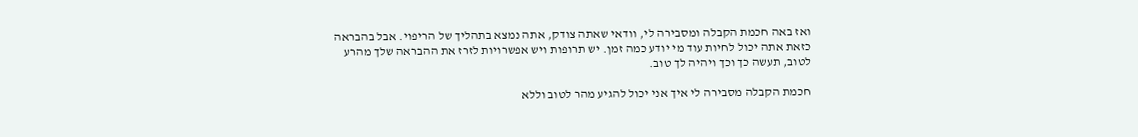ואז באה חכמת הקבלה ומסבירה לי, וודאי שאתה צודק, אתה נמצא בתהליך של הריפוי. אבל בהבראה כזאת אתה יכול לחיות עוד מי יודע כמה זמן. יש תרופות ויש אפשרויות לזרז את ההבראה שלך מהרע לטוב, תעשה כך וכך ויהיה לך טוב.

חכמת הקבלה מסבירה לי איך אני יכול להגיע מהר לטוב וללא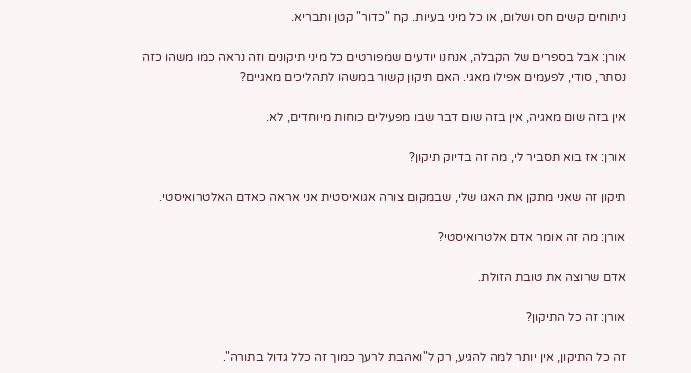ניתוחים קשים חס ושלום, או כל מיני בעיות. קח "כדור" קטן ותבריא.

אורן: אבל בספרים של הקבלה, אנחנו יודעים שמפורטים כל מיני תיקונים וזה נראה כמו משהו כזה נסתר, סודי, לפעמים אפילו מאגי. האם תיקון קשור במשהו לתהליכים מאגיים?

אין בזה שום מאגיה, אין בזה שום דבר שבו מפעילים כוחות מיוחדים, לא.

אורן: אז בוא תסביר לי, מה זה בדיוק תיקון?

תיקון זה שאני מתקן את האגו שלי, שבמקום צורה אגואיסטית אני אראה כאדם האלטרואיסטי.

אורן: מה זה אומר אדם אלטרואיסטי?

אדם שרוצה את טובת הזולת.

אורן: זה כל התיקון?

זה כל התיקון, אין יותר למה להגיע, רק ל"ואהבת לרעך כמוך זה כלל גדול בתורה".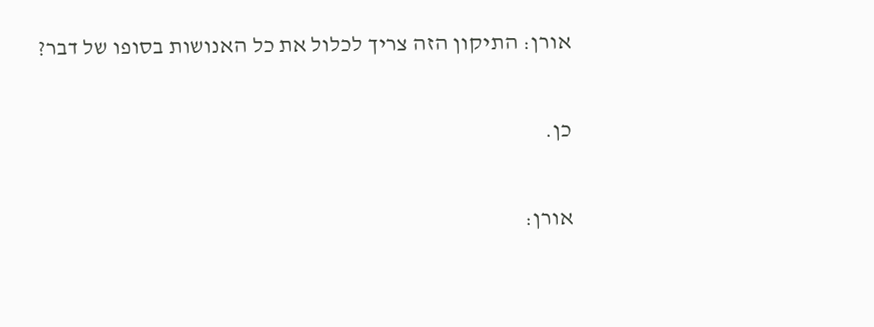אורן: התיקון הזה צריך לכלול את כל האנושות בסופו של דבר?

כן.

אורן: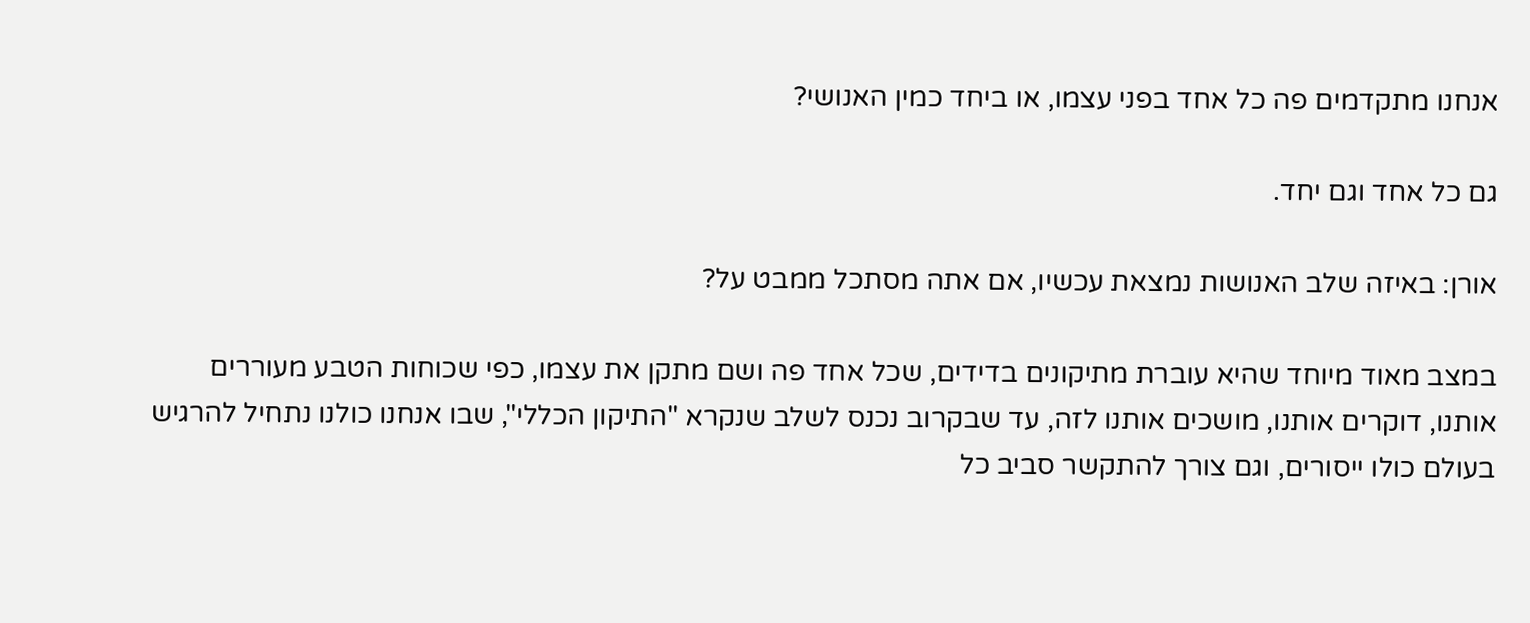אנחנו מתקדמים פה כל אחד בפני עצמו, או ביחד כמין האנושי?

גם כל אחד וגם יחד.

אורן: באיזה שלב האנושות נמצאת עכשיו, אם אתה מסתכל ממבט על?

במצב מאוד מיוחד שהיא עוברת מתיקונים בדידים, שכל אחד פה ושם מתקן את עצמו, כפי שכוחות הטבע מעוררים אותנו, דוקרים אותנו, מושכים אותנו לזה, עד שבקרוב נכנס לשלב שנקרא "התיקון הכללי", שבו אנחנו כולנו נתחיל להרגיש בעולם כולו ייסורים, וגם צורך להתקשר סביב כל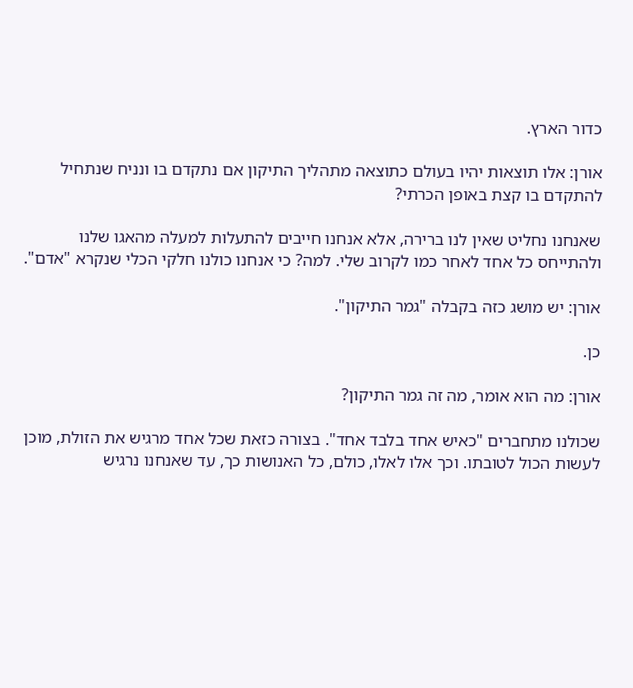כדור הארץ.

אורן: אלו תוצאות יהיו בעולם כתוצאה מתהליך התיקון אם נתקדם בו ונניח שנתחיל להתקדם בו קצת באופן הכרתי?

שאנחנו נחליט שאין לנו ברירה, אלא אנחנו חייבים להתעלות למעלה מהאגו שלנו ולהתייחס כל אחד לאחר כמו לקרוב שלי. למה? כי אנחנו כולנו חלקי הכלי שנקרא "אדם".

אורן: יש מושג כזה בקבלה "גמר התיקון".

כן.

אורן: מה הוא אומר, מה זה גמר התיקון?

שכולנו מתחברים "כאיש אחד בלבד אחד". בצורה כזאת שכל אחד מרגיש את הזולת, מוכן לעשות הכול לטובתו. וכך אלו לאלו, כולם, כל האנושות כך, עד שאנחנו נרגיש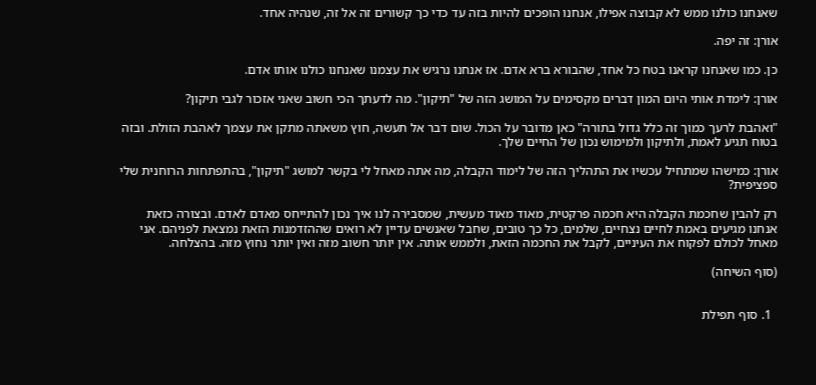שאנחנו כולנו ממש לא קבוצה אפילו, אנחנו הופכים להיות בזה עד כדי כך קשורים זה אל זה, שנהיה אחד.

אורן: זה יפה.

כן. כמו שאנחנו קראנו בטח כל אחד, שהבורא ברא אדם. אז אנחנו נרגיש את עצמנו שאנחנו כולנו אותו אדם.

אורן: לימדת אותי היום המון דברים מקסימים על המושג הזה של "תיקון". מה לדעתך הכי חשוב שאני אזכור לגבי תיקון?

"ואהבת לרעך כמוך זה כלל גדול בתורה" כאן מדובר על הכול. שום דבר אל תעשה, חוץ משאתה מתקן את עצמך לאהבת הזולת. ובזה בטוח תגיע לאמת, ולתיקון ולמימוש נכון של החיים שלך.

אורן: כמישהו שמתחיל עכשיו את התהליך הזה של לימוד הקבלה, מה אתה מאחל לי בקשר למושג "תיקון", בהתפתחות הרוחנית שלי ספציפית?

רק להבין שחכמת הקבלה היא חכמה פרקטית, מאוד מאוד מעשית, שמסבירה לנו איך נכון להתייחס מאדם לאדם. ובצורה כזאת אנחנו מגיעים באמת לחיים נצחיים, שלמים, כל כך טובים, שחבל שאנשים עדיין לא רואים שההזדמנות הזאת נמצאת לפניהם. אני מאחל לכולם לפקוח את העיניים, לקבל את החכמה הזאת, ולממש אותה. אין יותר חשוב מזה ואין יותר נחוץ מזה. בהצלחה.

(סוף השיחה)


  1. סוף תפילת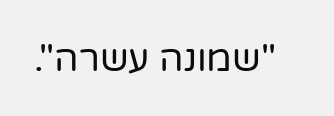"שמונה עשרה".